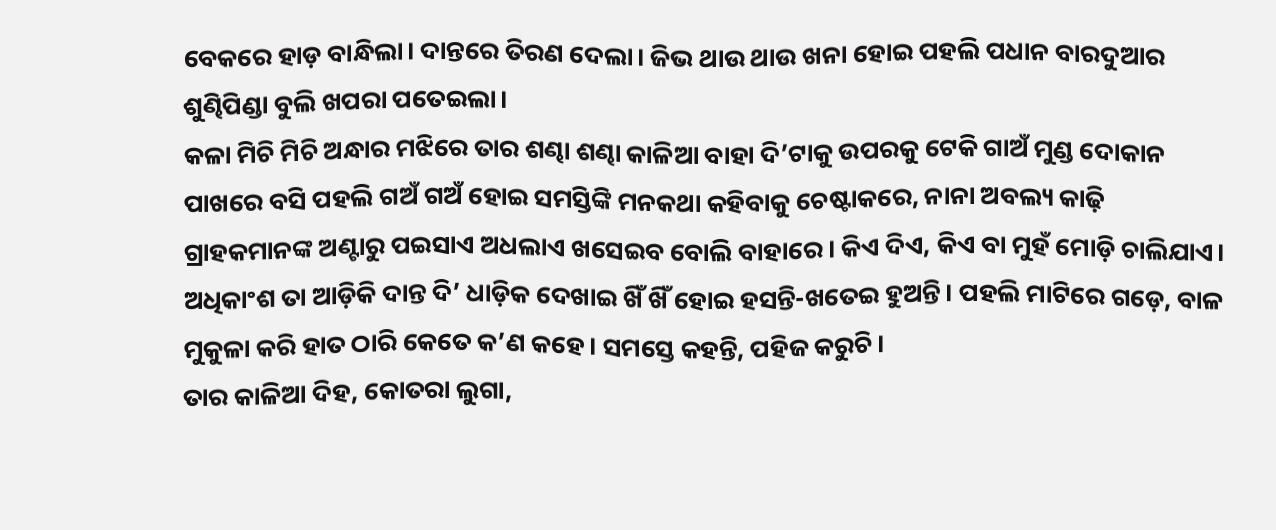ବେକରେ ହାଡ଼ ବାନ୍ଧିଲା। ଦାନ୍ତରେ ତିରଣ ଦେଲା। ଜିଭ ଥାଉ ଥାଉ ଖନା ହୋଇ ପହଲି ପଧାନ ବାରଦୁଆର ଶୁଣ୍ଢିପିଣ୍ଡା ବୁଲି ଖପରା ପତେଇଲା।
କଳା ମିଚି ମିଚି ଅନ୍ଧାର ମଝିରେ ତାର ଶଣ୍ଢା ଶଣ୍ଢା କାଳିଆ ବାହା ଦି’ଟାକୁ ଉପରକୁ ଟେକି ଗାଅଁ ମୁଣ୍ଡ ଦୋକାନ ପାଖରେ ବସି ପହଲି ଗଅଁ ଗଅଁ ହୋଇ ସମସ୍ତିଙ୍କି ମନକଥା କହିବାକୁ ଚେଷ୍ଟାକରେ, ନାନା ଅବଲ୍ୟ କାଢ଼ି ଗ୍ରାହକମାନଙ୍କ ଅଣ୍ଟାରୁ ପଇସାଏ ଅଧଲାଏ ଖସେଇବ ବୋଲି ବାହାରେ। କିଏ ଦିଏ, କିଏ ବା ମୁହଁ ମୋଡ଼ି ଚାଲିଯାଏ। ଅଧିକାଂଶ ତା ଆଡ଼ିକି ଦାନ୍ତ ଦି’ ଧାଡ଼ିକ ଦେଖାଇ ଖିଁ ଖିଁ ହୋଇ ହସନ୍ତି-ଖତେଇ ହୁଅନ୍ତି। ପହଲି ମାଟିରେ ଗଡ଼େ, ବାଳ ମୁକୁଳା କରି ହାତ ଠାରି କେତେ କ’ଣ କହେ। ସମସ୍ତେ କହନ୍ତି, ପହିଜ କରୁଚି।
ତାର କାଳିଆ ଦିହ, କୋତରା ଲୁଗା,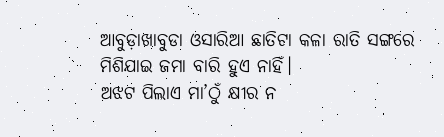ଆବୁଡ଼ାଖାବୁଡା ଓସାରିଆ ଛାତିଟା କଳା ରାତି ସଙ୍ଗରେ ମିଶିଯାଇ ଜମା ବାରି ହୁଏ ନାହିଁ।
ଅଝଟ ପିଲାଏ ମା’ଠୁଁ କ୍ଷୀର ନ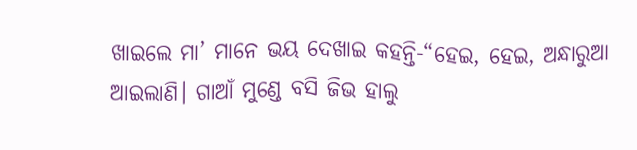ଖାଇଲେ ମା’ ମାନେ ଭୟ ଦେଖାଇ କହନ୍ତି-“ହେଇ, ହେଇ, ଅନ୍ଧାରୁଆ ଆଇଲାଣି। ଗାଆଁ ମୁଣ୍ଡେ ବସି ଜିଭ ହାଲୁ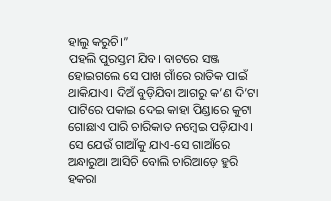ହାଲୁ କରୁଚି।”
ପହଲି ପୁରସ୍ତମ ଯିବ। ବାଟରେ ସଞ୍ଜ ହୋଇଗଲେ ସେ ପାଖ ଗାଁରେ ରାତିକ ପାଇଁ ଥାକିଯାଏ। ଦିଅଁ ବୁଡ଼ିଯିବା ଆଗରୁ କ’ଣ ଦି’ଟା ପାଟିରେ ପକାଇ ଦେଇ କାହା ପିଣ୍ଡାରେ କୁଟା ଗୋଛାଏ ପାରି ଚାରିକାତ ନମ୍ବେଇ ପଡ଼ିଯାଏ। ସେ ଯେଉଁ ଗାଆଁକୁ ଯାଏ-ସେ ଗାଆଁରେ ଅନ୍ଧାରୁଆ ଆସିଚି ବୋଲି ଚାରିଆଡ଼େ ହୁରି ହକରା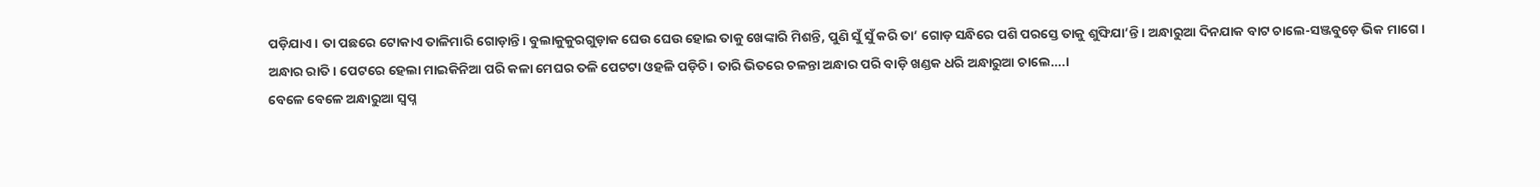ପଡ଼ିଯାଏ। ତା ପଛରେ ଟୋକାଏ ତାଳିମାରି ଗୋଡ଼ାନ୍ତି। ବୁଲାକୁକୁରଗୁଡ଼ାକ ଘେଉ ଘେଉ ହୋଇ ତାକୁ ଖେଙ୍କାରି ମିଶନ୍ତି, ପୁଣି ସୁଁ ସୁଁ କରି ତା’ ଗୋଡ଼ ସନ୍ଧିରେ ପଶି ପରସ୍ତେ ତାକୁ ଶୁଙ୍ଘିଯା’ନ୍ତି। ଅନ୍ଧାରୁଆ ଦିନଯାକ ବାଟ ଚାଲେ-ସଞ୍ଜବୁଡ଼େ ଭିକ ମାଗେ।
ଅନ୍ଧାର ରାତି। ପେଟରେ ହେଲା ମାଇକିନିଆ ପରି କଳା ମେଘର ତଳି ପେଟଟା ଓହଳି ପଡ଼ିଚି। ତାରି ଭିତରେ ଚଳନ୍ତା ଅନ୍ଧାର ପରି ବାଡ଼ି ଖଣ୍ଡକ ଧରି ଅନ୍ଧାରୁଆ ଚାଲେ….।
ବେଳେ ବେଳେ ଅନ୍ଧାରୁଆ ସ୍ବପ୍ନ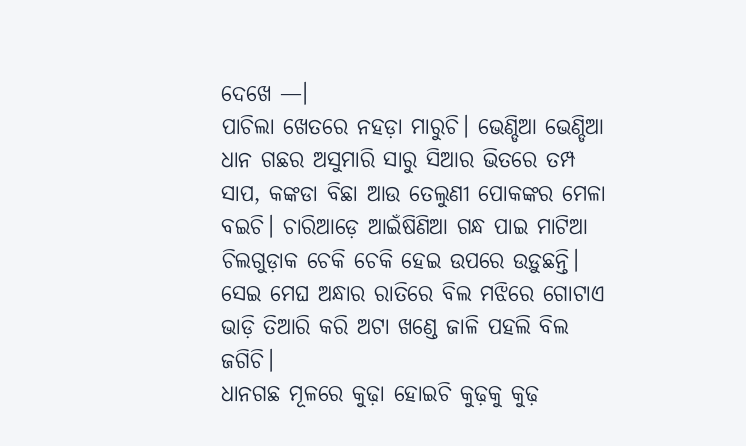ଦେଖେ —।
ପାଚିଲା ଖେତରେ ନହଡ଼ା ମାରୁଚି। ଭେଣ୍ଡିଆ ଭେଣ୍ଡିଆ ଧାନ ଗଛର ଅସୁମାରି ସାରୁ ସିଆର ଭିତରେ ତମ୍ପ ସାପ, କଙ୍କଡା ବିଛା ଆଉ ତେଲୁଣୀ ପୋକଙ୍କର ମେଳା ବଇଚି। ଚାରିଆଡ଼େ ଆଇଁଷିଣିଆ ଗନ୍ଧ ପାଇ ମାଟିଆ ଚିଲଗୁଡ଼ାକ ଚେକି ଚେକି ହେଇ ଉପରେ ଉଡ଼ୁଛନ୍ତି।
ସେଇ ମେଘ ଅନ୍ଧାର ରାତିରେ ବିଲ ମଝିରେ ଗୋଟାଏ ଭାଡ଼ି ତିଆରି କରି ଅଟା ଖଣ୍ଡେ ଜାଳି ପହଲି ବିଲ ଜଗିଚି।
ଧାନଗଛ ମୂଳରେ କୁଢ଼ା ହୋଇଚି କୁଢ଼କୁ କୁଢ଼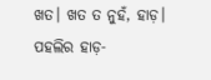ଖତ। ଖତ ତ ନୁହଁ, ହାଡ଼। ପହଲିର ହାଡ଼-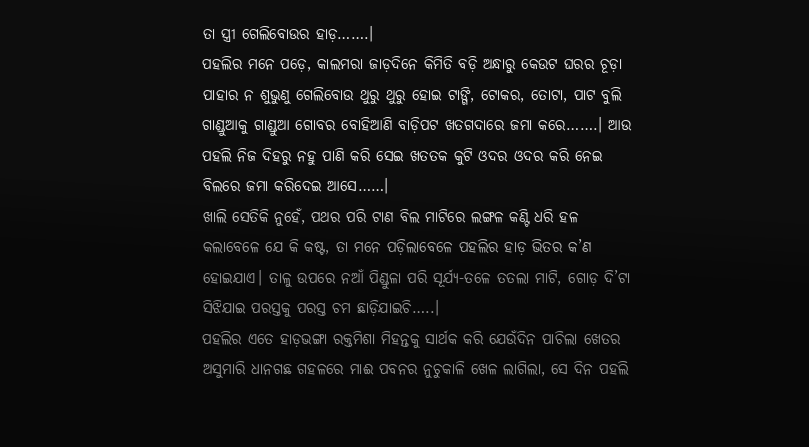ତା ସ୍ତ୍ରୀ ଗେଲିବୋଉର ହାଡ଼…….।
ପହଲିର ମନେ ପଡ଼େ, କାଲମରା ଜାଡ଼ଦିନେ କିମିତି ବଡ଼ି ଅନ୍ଧାରୁ କେଉଟ ଘରର ଚୂଡ଼ା ପାହାର ନ ଶୁଭୁଣୁ ଗେଲିବୋଉ ଥୁରୁ ଥୁରୁ ହୋଇ ଟାଙ୍ଗି, ଟୋକର, ତୋଟା, ପାଟ ବୁଲି ଗାଣ୍ଡୁଆକୁ ଗାଣ୍ଡୁଆ ଗୋବର ବୋହିଆଣି ବାଡ଼ିପଟ ଖତଗଦାରେ ଜମା କରେ…….। ଆଉ ପହଲି ନିଜ ଦିହରୁ ନହୁ ପାଣି କରି ସେଇ ଖତତକ କୁଟି ଓଦର ଓଦର କରି ନେଇ ବିଲରେ ଜମା କରିଦେଇ ଆସେ……।
ଖାଲି ସେତିକି ନୁହେଁ, ପଥର ପରି ଟାଣ ବିଲ ମାଟିରେ ଲଙ୍ଗଳ କଣ୍ଟି ଧରି ହଳ କଲାବେଳେ ଯେ କି କଷ୍ଟ, ତା ମନେ ପଡ଼ିଲାବେଳେ ପହଲିର ହାଡ଼ ଭିତର କ’ଣ ହୋଇଯାଏ। ତାଳୁ ଉପରେ ନଆଁ ପିଣ୍ଡୁଳା ପରି ସୂର୍ଯ୍ୟ-ତଳେ ତତଲା ମାଟି, ଗୋଡ଼ ଦି’ଟା ସିଝିଯାଇ ପରସ୍ତକୁ ପରସ୍ତ ଚମ ଛାଡ଼ିଯାଇଚି…..।
ପହଲିର ଏତେ ହାଡ଼ଭଙ୍ଗା ରକ୍ତମିଶା ମିହନ୍ତକୁ ସାର୍ଥକ କରି ଯେଉଁଦିନ ପାଚିଲା ଖେତର ଅସୁମାରି ଧାନଗଛ ଗହଳରେ ମାଈ ପବନର ନୁଚୁକାଳି ଖେଳ ଲାଗିଲା, ସେ ଦିନ ପହଲି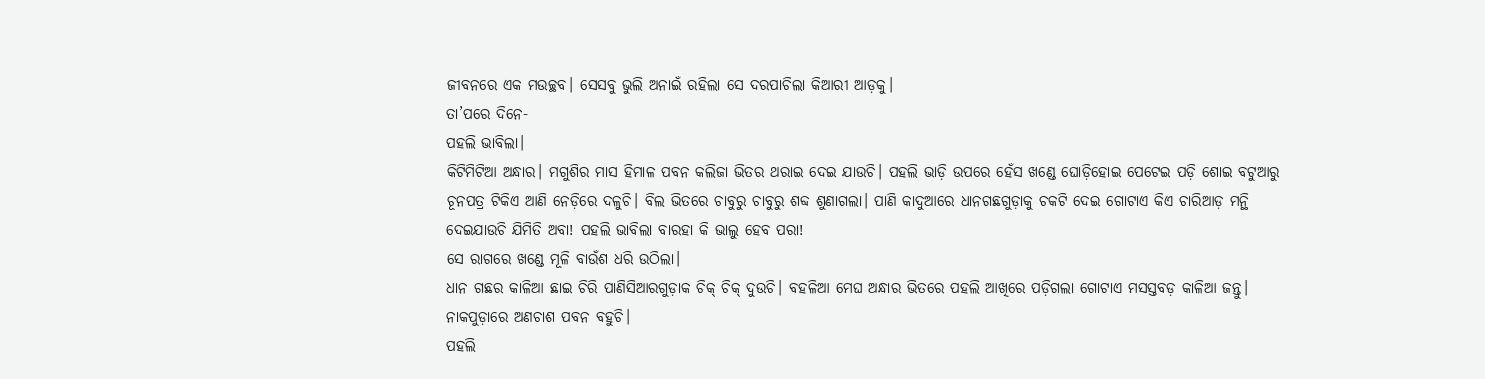ଜୀବନରେ ଏକ ମଉଚ୍ଛବ। ସେସବୁ ଭୁଲି ଅନାଇଁ ରହିଲା ସେ ଦରପାଚିଲା କିଆରୀ ଆଡ଼କୁ।
ତା’ପରେ ଦିନେ-
ପହଲି ଭାବିଲା।
କିଟିମିଟିଆ ଅନ୍ଧାର। ମଗୁଶିର ମାସ ହିମାଳ ପବନ କଲିଜା ଭିତର ଥରାଇ ଦେଇ ଯାଉଚି। ପହଲି ଭାଡ଼ି ଉପରେ ହେଁସ ଖଣ୍ଡେ ଘୋଡ଼ିହୋଇ ପେଟେଇ ପଡ଼ି ଶୋଇ ବଟୁଆରୁ ଚୂନପତ୍ର ଟିକିଏ ଆଣି ନେଡ଼ିରେ ଦଳୁଚି। ବିଲ ଭିତରେ ଚାବୁରୁ ଚାବୁରୁ ଶବ୍ଦ ଶୁଣାଗଲା। ପାଣି କାଦୁଆରେ ଧାନଗଛଗୁଡ଼ାକୁ ଚକଟି ଦେଇ ଗୋଟାଏ କିଏ ଚାରିଆଡ଼ ମନ୍ଥି ଦେଇଯାଉଚି ଯିମିତି ଅବା! ପହଲି ଭାବିଲା ବାରହା କି ଭାଲୁ ହେବ ପରା!
ସେ ରାଗରେ ଖଣ୍ଡେ ମୂଳି ବାଉଁଶ ଧରି ଉଠିଲା।
ଧାନ ଗଛର କାଳିଆ ଛାଇ ଚିରି ପାଣିସିଆରଗୁଡ଼ାକ ଚିକ୍ ଚିକ୍ ଦୁଉଚି। ବହଳିଆ ମେଘ ଅନ୍ଧାର ଭିତରେ ପହଲି ଆଖିରେ ପଡ଼ିଗଲା ଗୋଟାଏ ମସସ୍ତବଡ଼ କାଳିଆ ଜନ୍ତୁ। ନାକପୁଡ଼ାରେ ଅଣଚାଶ ପବନ ବହୁଚି।
ପହଲି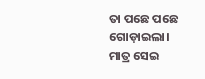ତା ପଛେ ପଛେ ଗୋଡ଼ାଇଲା। ମାତ୍ର ସେଇ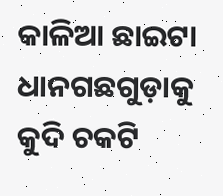କାଳିଆ ଛାଇଟା ଧାନଗଛଗୁଡ଼ାକୁ କୁଦି ଚକଟି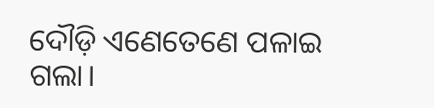ଦୌଡ଼ି ଏଣେତେଣେ ପଳାଇ ଗଲା।